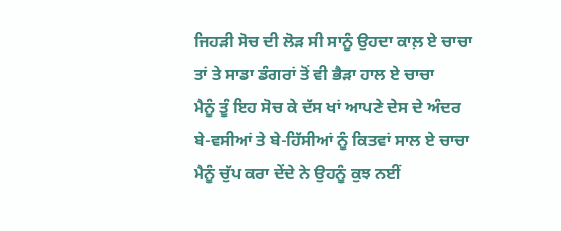ਜਿਹੜੀ ਸੋਚ ਦੀ ਲੋੜ ਸੀ ਸਾਨੂੰ ਉਹਦਾ ਕਾਲ਼ ਏ ਚਾਚਾ
ਤਾਂ ਤੇ ਸਾਡਾ ਡੰਗਰਾਂ ਤੋਂ ਵੀ ਭੈੜਾ ਹਾਲ ਏ ਚਾਚਾ
ਮੈਨੂੰ ਤੂੰ ਇਹ ਸੋਚ ਕੇ ਦੱਸ ਖਾਂ ਆਪਣੇ ਦੇਸ ਦੇ ਅੰਦਰ
ਬੇ-ਵਸੀਆਂ ਤੇ ਬੇ-ਹਿੱਸੀਆਂ ਨੂੰ ਕਿਤਵਾਂ ਸਾਲ ਏ ਚਾਚਾ
ਮੈਨੂੰ ਚੁੱਪ ਕਰਾ ਦੇਂਦੇ ਨੇ ਉਹਨੂੰ ਕੁਝ ਨਈਂ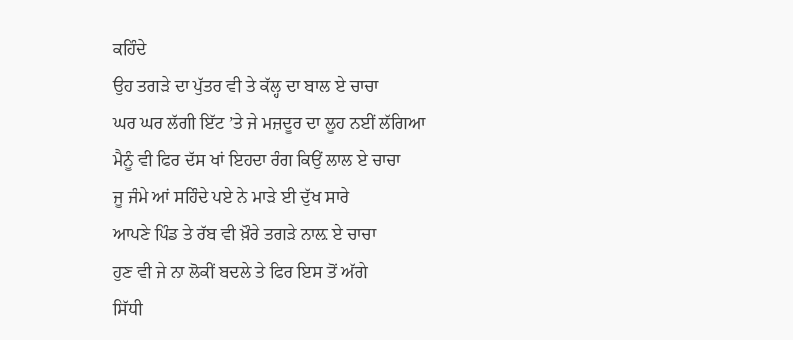ਕਹਿੰਦੇ
ਉਹ ਤਗੜੇ ਦਾ ਪੁੱਤਰ ਵੀ ਤੇ ਕੱਲ੍ਹ ਦਾ ਬਾਲ ਏ ਚਾਚਾ
ਘਰ ਘਰ ਲੱਗੀ ਇੱਟ ’ਤੇ ਜੇ ਮਜ਼ਦੂਰ ਦਾ ਲੂਹ ਨਈਂ ਲੱਗਿਆ
ਮੈਨੂੰ ਵੀ ਫਿਰ ਦੱਸ ਖਾਂ ਇਹਦਾ ਰੰਗ ਕਿਉਂ ਲਾਲ ਏ ਚਾਚਾ
ਜੂ ਜੰਮੇ ਆਂ ਸਹਿੰਦੇ ਪਏ ਨੇ ਮਾੜੇ ਈ ਦੁੱਖ ਸਾਰੇ
ਆਪਣੇ ਪਿੰਡ ਤੇ ਰੱਬ ਵੀ ਖ਼ੌਰੇ ਤਗੜੇ ਨਾਲ਼ ਏ ਚਾਚਾ
ਹੁਣ ਵੀ ਜੇ ਨਾ ਲੋਕੀਂ ਬਦਲੇ ਤੇ ਫਿਰ ਇਸ ਤੋਂ ਅੱਗੇ
ਸਿੱਧੀ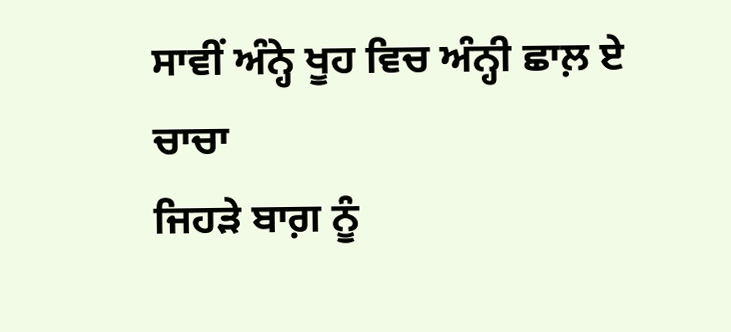ਸਾਵੀਂ ਅੰਨ੍ਹੇ ਖੂਹ ਵਿਚ ਅੰਨ੍ਹੀ ਛਾਲ਼ ਏ ਚਾਚਾ
ਜਿਹੜੇ ਬਾਗ਼ ਨੂੰ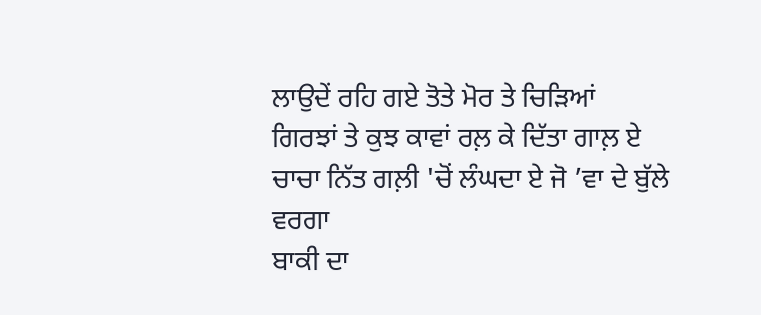ਲਾਉਦੇਂ ਰਹਿ ਗਏ ਤੋਤੇ ਮੋਰ ਤੇ ਚਿੜਿਆਂ
ਗਿਰਝਾਂ ਤੇ ਕੁਝ ਕਾਵਾਂ ਰਲ਼ ਕੇ ਦਿੱਤਾ ਗਾਲ਼ ਏ
ਚਾਚਾ ਨਿੱਤ ਗਲ਼ੀ 'ਚੋਂ ਲੰਘਦਾ ਏ ਜੋ ’ਵਾ ਦੇ ਬੁੱਲੇ ਵਰਗਾ
ਬਾਕੀ ਦਾ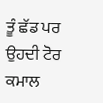ਤੂੰ ਛੱਡ ਪਰ ਉਹਦੀ ਟੋਰ ਕਮਾਲ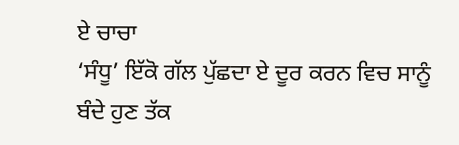ਏ ਚਾਚਾ
‘ਸੰਧੂ’ ਇੱਕੋ ਗੱਲ ਪੁੱਛਦਾ ਏ ਦੂਰ ਕਰਨ ਵਿਚ ਸਾਨੂੰ
ਬੰਦੇ ਹੁਣ ਤੱਕ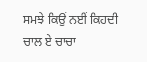ਸਮਝੇ ਕਿਉਂ ਨਈਂ ਕਿਹਦੀ ਚਾਲ ਏ ਚਾਚਾ